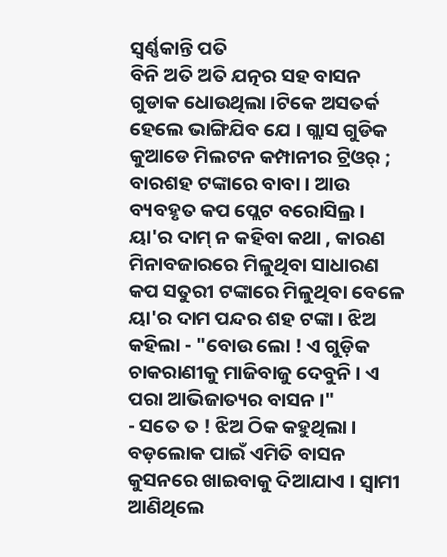ସ୍ୱର୍ଣ୍ଣକାନ୍ତି ପତି
ବିନି ଅତି ଅତି ଯତ୍ନର ସହ ବାସନ ଗୁଡାକ ଧୋଉଥିଲା ।ଟିକେ ଅସତର୍କ ହେଲେ ଭାଙ୍ଗିଯିବ ଯେ । ଗ୍ଲାସ ଗୁଡିକ କୁଆଡେ ମିଲଟନ କମ୍ପାନୀର ଟ୍ରିଓର୍ ; ବାରଶହ ଟଙ୍କାରେ ବାବା । ଆଉ ବ୍ୟବହୃତ କପ ପ୍ଲେଟ ବରୋସିଲ୍ର । ୟା'ର ଦାମ୍ ନ କହିବା କଥା , କାରଣ ମିନାବଜାରରେ ମିଳୁଥିବା ସାଧାରଣ କପ ସତୁରୀ ଟଙ୍କାରେ ମିଳୁଥିବା ବେଳେ ୟା'ର ଦାମ ପନ୍ଦର ଶହ ଟଙ୍କା । ଝିଅ କହିଲା - "ବୋଉ ଲୋ ! ଏ ଗୁଡ଼ିକ ଚାକରାଣୀକୁ ମାଜିବାଜୁ ଦେବୁନି । ଏ ପରା ଆଭିଜାତ୍ୟର ବାସନ ।"
- ସତେ ତ ! ଝିଅ ଠିକ କହୁଥିଲା । ବଡ଼ଲୋକ ପାଇଁ ଏମିତି ବାସନ କୁସନରେ ଖାଇବାକୁ ଦିଆଯାଏ । ସ୍ୱାମୀ ଆଣିଥିଲେ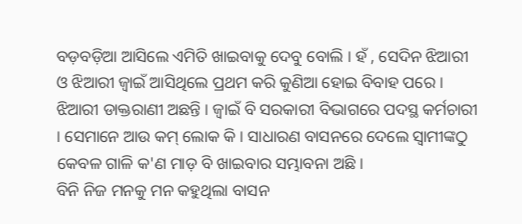ବଡ଼ବଡ଼ିଆ ଆସିଲେ ଏମିତି ଖାଇବାକୁ ଦେବୁ ବୋଲି । ହଁ , ସେଦିନ ଝିଆରୀ ଓ ଝିଆରୀ ଜ୍ୱାଇଁ ଆସିଥିଲେ ପ୍ରଥମ କରି କୁଣିଆ ହୋଇ ବିବାହ ପରେ । ଝିଆରୀ ଡାକ୍ତରାଣୀ ଅଛନ୍ତି । ଜ୍ୱାଇଁ ବି ସରକାରୀ ବିଭାଗରେ ପଦସ୍ଥ କର୍ମଚାରୀ । ସେମାନେ ଆଉ କମ୍ ଲୋକ କି । ସାଧାରଣ ବାସନରେ ଦେଲେ ସ୍ୱାମୀଙ୍କଠୁ କେବଳ ଗାଳି କ'ଣ ମାଡ଼ ବି ଖାଇବାର ସମ୍ଭାବନା ଅଛି ।
ବିନି ନିଜ ମନକୁ ମନ କହୁଥିଲା ବାସନ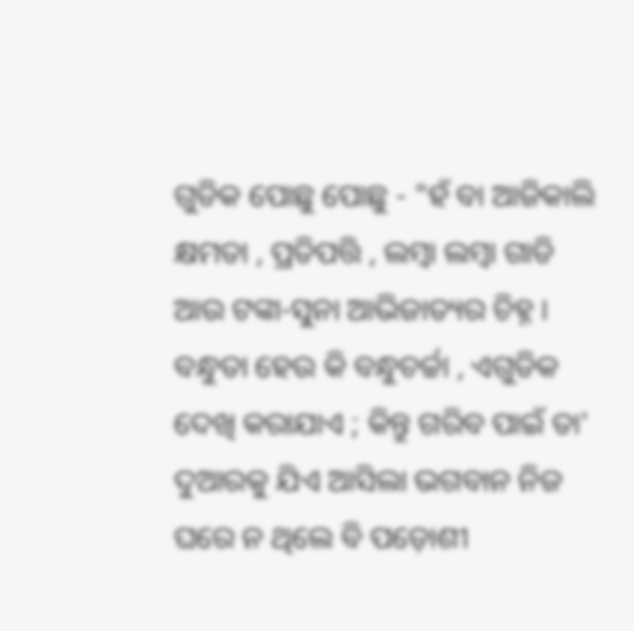ଗୁଡିକ ପୋଛୁ ପୋଛୁ - "ହଁ ବା ଆଜିକାଲି କ୍ଷମତା , ପ୍ରତିପତ୍ତି , ଲମ୍ବା ଲମ୍ବା ଗାଡି ଆଉ ଟଙ୍କା-ସୁନା ଆଭିଜାତ୍ୟର ଚିହ୍ନ । ବନ୍ଧୁତା ହେଉ କି ବନ୍ଧୁଚର୍ଚ୍ଚା , ଏଗୁଡିକ ଦେଖି କରାଯାଏ ; କିନ୍ତୁ ଗରିବ ପାଇଁ ତା' ଦୁଆରକୁ ଯିଏ ଆସିଲା ଭଗବାନ ନିଜ ଘରେ ନ ଥିଲେ ବି ପଡ଼ୋଶୀ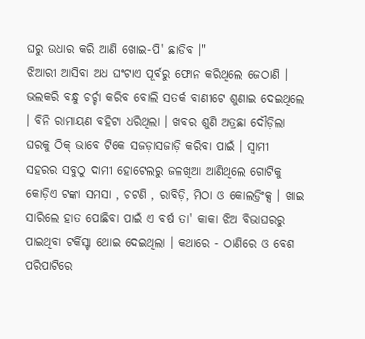ଘରୁ ଉଧାର କରି ଆଣି ଖୋଇ-ପି' ଛାଡିବ ।"
ଝିଆରୀ ଆସିବା ଅଧ ଘଂଟାଏ ପୂର୍ବରୁ ଫୋନ କରିଥିଲେ ଜେଠାଣି । ଭଲକରି ବନ୍ଧୁ ଚର୍ଚ୍ଚା କରିବ ବୋଲି ସତର୍କ ବାଣୀଟେ ଶୁଣାଇ ଦେଇଥିଲେ । ବିନି ରାମାୟଣ ବହିଟା ଧରିଥିଲା । ଖବର ଶୁଣି ଅତ୍ରଛା ଦୌଡ଼ିଲା ଘରକୁ ଠିକ୍ ଭାବେ ଟିକେ ସଜଡ଼ାସଜାଡ଼ି କରିବା ପାଇଁ । ସ୍ୱାମୀ ସହରର ସବୁଠୁ ଦାମୀ ହୋଟେଲରୁ ଜଳଖିଆ ଆଣିଥିଲେ ଗୋଟିକୁ କୋଡ଼ିଏ ଟଙ୍କା ସମସା , ଚଟଣି , ରାବିଡ଼ି, ମିଠା ଓ କୋଲଡ୍ରିଂକ୍ସ । ଖାଇ ସାରିଲେ ହାତ ପୋଛିବା ପାଇଁ ଏ ବର୍ଷ ତା' କାକା ଝିଅ ବିଭାଘରରୁ ପାଇଥିବା ଟର୍କିସ୍ଟା ଥୋଇ ଦେଇଥିଲା । କଥାରେ - ଠାଣିରେ ଓ ବେଶ ପରିପାଟିରେ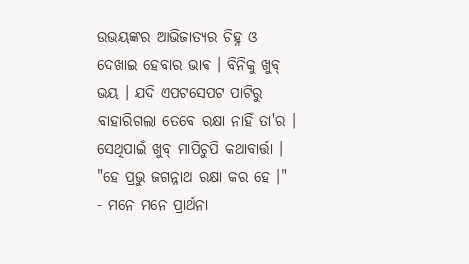ଉଭୟଙ୍କର ଆଭିଜାତ୍ୟର ଚିହ୍ନ ଓ ଦେଖାଇ ହେବାର ଭାଵ । ବିନିକୁ ଖୁବ୍ ଭୟ । ଯଦି ଏପଟସେପଟ ପାଟିରୁ ବାହାରିଗଲା ତେବେ ରକ୍ଷା ନାହିଁ ତା'ର । ସେଥିପାଇଁ ଖୁବ୍ ମାପିଚୁପି କଥାବାର୍ତ୍ତା । "ହେ ପ୍ରଭୁ ଜଗନ୍ନାଥ ରକ୍ଷା କର ହେ ।" - ମନେ ମନେ ପ୍ରାର୍ଥନା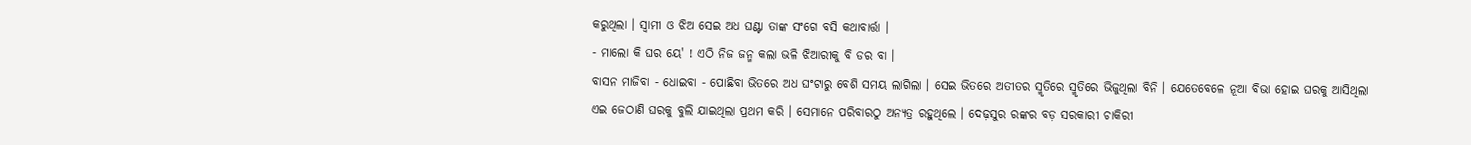କରୁଥିଲା । ସ୍ୱାମୀ ଓ ଝିଅ ସେଇ ଅଧ ଘଣ୍ଟା ତାଙ୍କ ସଂଗେ ବସି କଥାବାର୍ତ୍ତା ।
- ମାଲୋ କି ଘର ୟେ' ! ଏଠି ନିଜ ଜନ୍ମ କଲା ଭଳି ଝିଆରୀକୁ ବି ଡର ବା ।
ବାସନ ମାଜିବା - ଧୋଇବା - ପୋଛିବା ଭିତରେ ଅଧ ଘଂଟାରୁ ବେଶି ସମୟ ଲାଗିଲା । ସେଇ ଭିତରେ ଅତୀତର ସ୍ମୃତିରେ ସ୍ମୃତିରେ ଭିଜୁଥିଲା ବିନି । ଯେତେବେଳେ ନୂଆ ବିଭା ହୋଇ ଘରକୁ ଆସିଥିଲା ଏଇ ଜେଠାଣି ଘରକୁ ବୁଲି ଯାଇଥିଲା ପ୍ରଥମ କରି । ସେମାନେ ପରିବାରଠୁ ଅନ୍ୟତ୍ର ରହୁଥିଲେ । ଦେଢ଼ସୁର ରଙ୍କର ବଡ଼ ସରକାରୀ ଚାକିରୀ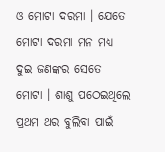ଓ ମୋଟା ଦରମା । ଯେତେ ମୋଟା ଦରମା ମନ ମଧ୍ୟ ଦୁଇ ଜଣଙ୍କର ସେତେ ମୋଟା । ଶାଶୁ ପଠେଇଥିଲେ ପ୍ରଥମ ଥର ବୁଲିବା ପାଇଁ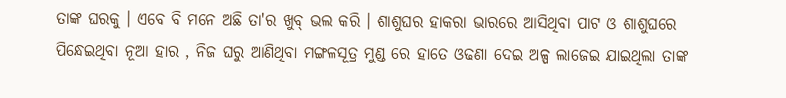ତାଙ୍କ ଘରକୁ । ଏବେ ବି ମନେ ଅଛି ତା'ର ଖୁବ୍ ଭଲ କରି । ଶାଶୁଘର ହାକରା ଭାରରେ ଆସିଥିବା ପାଟ ଓ ଶାଶୁଘରେ ପିନ୍ଧେଇଥିବା ନୂଆ ହାର , ନିଜ ଘରୁ ଆଣିଥିବା ମଙ୍ଗଳସୂତ୍ର ମୁଣ୍ଡ ରେ ହାତେ ଓଢଣା ଦେଇ ଅଳ୍ପ ଲାଜେଇ ଯାଇଥିଲା ତାଙ୍କ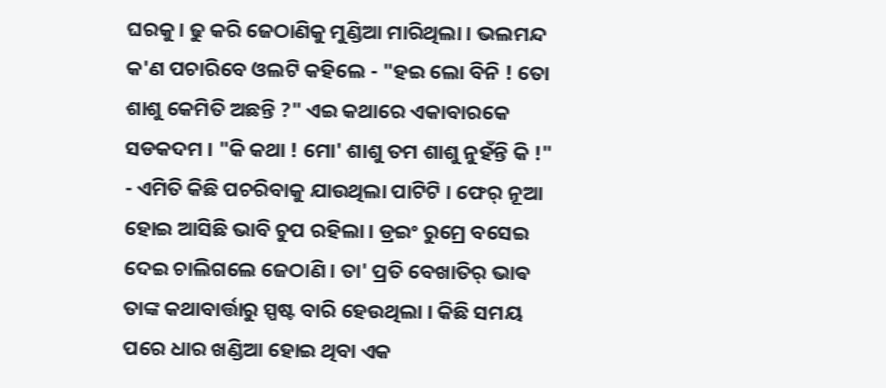ଘରକୁ । ଢୁ କରି ଜେଠାଣିକୁ ମୁଣ୍ଡିଆ ମାରିଥିଲା । ଭଲମନ୍ଦ କ'ଣ ପଚାରିବେ ଓଲଟି କହିଲେ - "ହଇ ଲୋ ବିନି ! ତୋ ଶାଶୁ କେମିତି ଅଛନ୍ତି ?" ଏଇ କଥାରେ ଏକାବାରକେ ସଡକଦମ । "କି କଥା ! ମୋ' ଶାଶୁ ତମ ଶାଶୁ ନୁହଁନ୍ତି କି !" - ଏମିତି କିଛି ପଚରିବାକୁ ଯାଉଥିଲା ପାଟିଟି । ଫେର୍ ନୂଆ ହୋଇ ଆସିଛି ଭାବି ଚୁପ ରହିଲା । ଡ୍ରଇଂ ରୁମ୍ରେ ବସେଇ ଦେଇ ଚାଲିଗଲେ ଜେଠାଣି । ତା' ପ୍ରତି ବେଖାତିର୍ ଭାଵ ତାଙ୍କ କଥାବାର୍ତ୍ତାରୁ ସ୍ପଷ୍ଟ ବାରି ହେଉଥିଲା । କିଛି ସମୟ ପରେ ଧାର ଖଣ୍ଡିଆ ହୋଇ ଥିବା ଏକ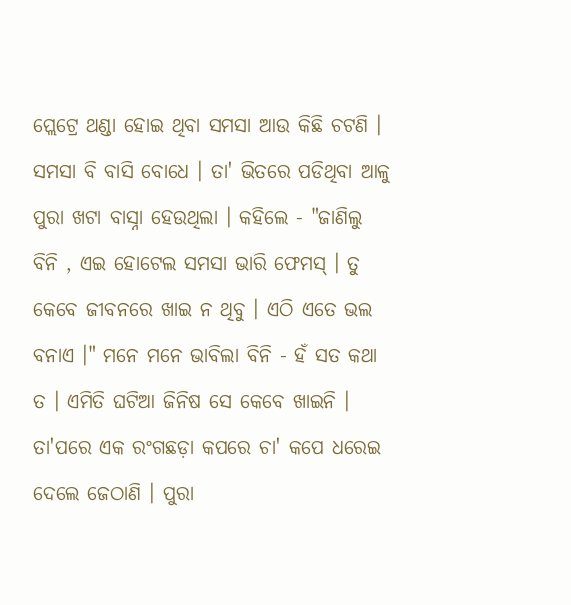ପ୍ଲେଟ୍ରେ ଥଣ୍ଡା ହୋଇ ଥିବା ସମସା ଆଉ କିଛି ଚଟଣି । ସମସା ବି ବାସି ବୋଧେ । ତା' ଭିତରେ ପଡିଥିବା ଆଳୁ ପୁରା ଖଟା ବାସ୍ନା ହେଉଥିଲା । କହିଲେ - "ଜାଣିଲୁ ବିନି , ଏଇ ହୋଟେଲ ସମସା ଭାରି ଫେମସ୍ । ତୁ କେବେ ଜୀବନରେ ଖାଇ ନ ଥିବୁ । ଏଠି ଏତେ ଭଲ ବନାଏ ।" ମନେ ମନେ ଭାବିଲା ବିନି - ହଁ ସତ କଥା ତ । ଏମିତି ଘଟିଆ ଜିନିଷ ସେ କେବେ ଖାଇନି । ତା'ପରେ ଏକ ରଂଗଛଡ଼ା କପରେ ଚା' କପେ ଧରେଇ ଦେଲେ ଜେଠାଣି । ପୁରା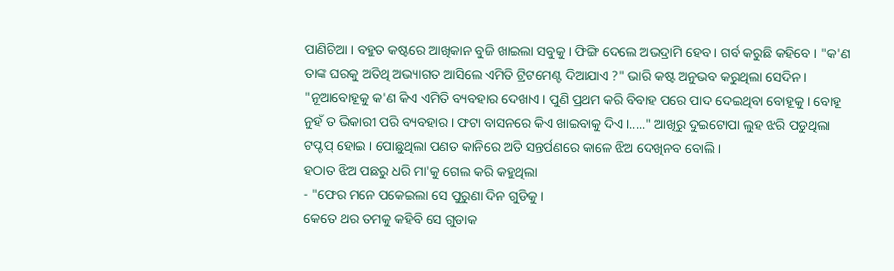ପାଣିଚିଆ । ବହୁତ କଷ୍ଟରେ ଆଖିକାନ ବୁଜି ଖାଇଲା ସବୁକୁ । ଫିଙ୍ଗି ଦେଲେ ଅଭଦ୍ରାମି ହେବ । ଗର୍ବ କରୁଛି କହିବେ । "କ'ଣ ତାଙ୍କ ଘରକୁ ଅତିଥି ଅଭ୍ୟାଗତ ଆସିଲେ ଏମିତି ଟ୍ରିଟମେଣ୍ଟ ଦିଆଯାଏ ?" ଭାରି କଷ୍ଟ ଅନୁଭବ କରୁଥିଲା ସେଦିନ । "ନୂଆବୋହୂକୁ କ'ଣ କିଏ ଏମିତି ବ୍ୟବହାର ଦେଖାଏ । ପୁଣି ପ୍ରଥମ କରି ବିବାହ ପରେ ପାଦ ଦେଇଥିବା ବୋହୂକୁ । ବୋହୂ ନୁହଁ ତ ଭିକାରୀ ପରି ବ୍ୟବହାର । ଫଟା ବାସନରେ କିଏ ଖାଇବାକୁ ଦିଏ ।....." ଆଖିରୁ ଦୁଇଟୋପା ଲୁହ ଝରି ପଡୁଥିଲା ଟପ୍ଟପ୍ ହୋଇ । ପୋଛୁଥିଲା ପଣତ କାନିରେ ଅତି ସନ୍ତର୍ପଣରେ କାଳେ ଝିଅ ଦେଖିନବ ବୋଲି ।
ହଠାତ ଝିଅ ପଛରୁ ଧରି ମା'କୁ ଗେଲ କରି କହୁଥିଲା
- "ଫେର ମନେ ପକେଇଲା ସେ ପୁରୁଣା ଦିନ ଗୁଡିକୁ ।
କେତେ ଥର ତମକୁ କହିବି ସେ ଗୁଡାକ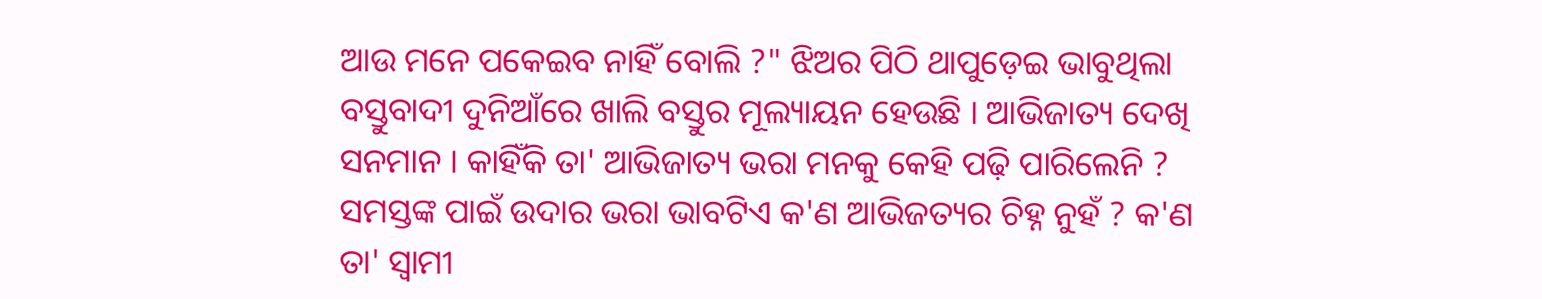ଆଉ ମନେ ପକେଇବ ନାହିଁ ବୋଲି ?" ଝିଅର ପିଠି ଥାପୁଡ଼େଇ ଭାବୁଥିଲା ବସ୍ତୁବାଦୀ ଦୁନିଆଁରେ ଖାଲି ବସ୍ତୁର ମୂଲ୍ୟାୟନ ହେଉଛି । ଆଭିଜାତ୍ୟ ଦେଖି ସନମାନ । କାହିଁକି ତା' ଆଭିଜାତ୍ୟ ଭରା ମନକୁ କେହି ପଢ଼ି ପାରିଲେନି ? ସମସ୍ତଙ୍କ ପାଇଁ ଉଦାର ଭରା ଭାବଟିଏ କ'ଣ ଆଭିଜତ୍ୟର ଚିହ୍ନ ନୁହଁ ? କ'ଣ ତା' ସ୍ବାମୀ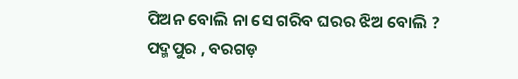ପିଅନ ବୋଲି ନା ସେ ଗରିବ ଘରର ଝିଅ ବୋଲି ?
ପଦ୍ମପୁର , ବରଗଡ଼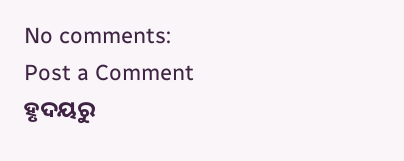No comments:
Post a Comment
ହୃଦୟରୁ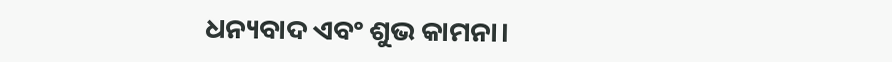ଧନ୍ୟବାଦ ଏବଂ ଶୁଭ କାମନା।